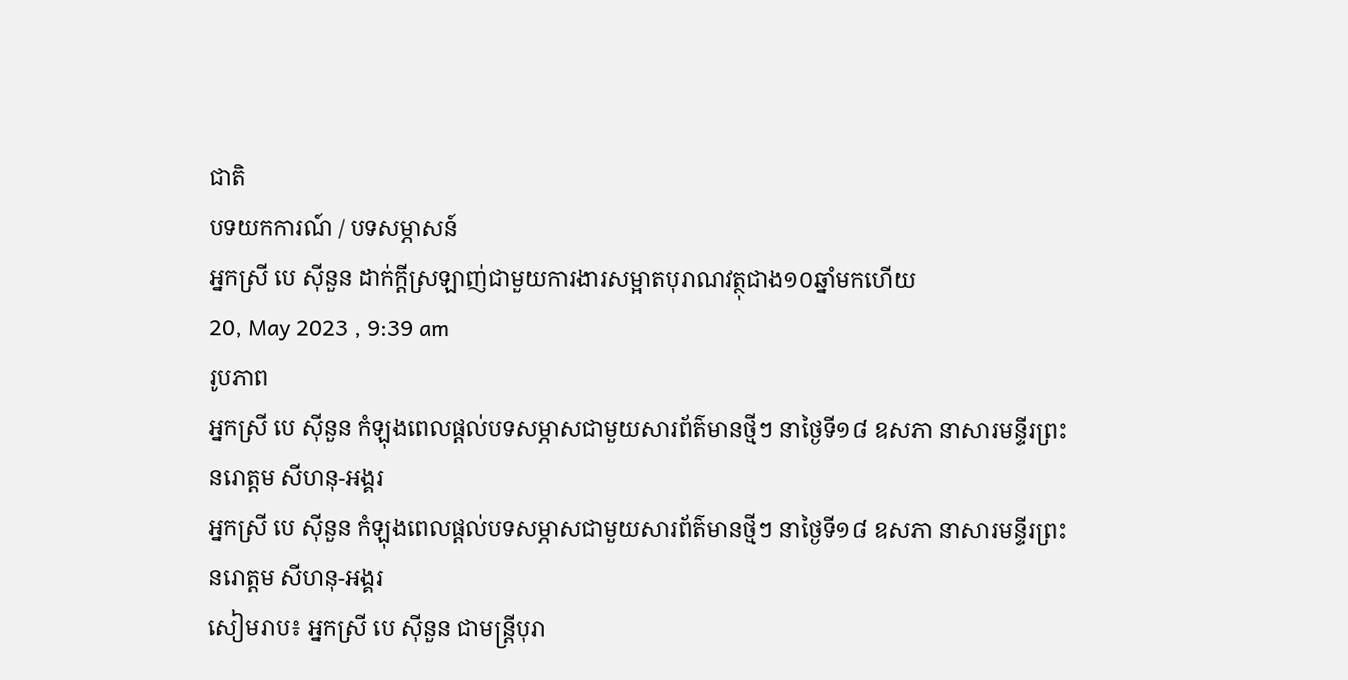ជាតិ
បទយកការណ៍ / បទសម្ភាសន៍
អ្នកស្រី បេ ស៊ីនួន ដាក់ក្ដីស្រឡាញ់ជាមួយការងារសម្អាតបុរាណវត្ថុជាង១០ឆ្នាំមកហើយ
20, May 2023 , 9:39 am
រូបភាព
អ្នកស្រី បេ ស៊ីនួន កំឡុងពេលផ្តល់បទសម្ភាសជាមួយសារព័ត៌មានថ្មីៗ នាថ្ងៃទី១៨ ឧសភា នាសារមន្ទីរព្រះនរោត្តម សីហនុ-អង្គរ
អ្នកស្រី បេ ស៊ីនួន កំឡុងពេលផ្តល់បទសម្ភាសជាមួយសារព័ត៌មានថ្មីៗ នាថ្ងៃទី១៨ ឧសភា នាសារមន្ទីរព្រះនរោត្តម សីហនុ-អង្គរ
សៀមរាប៖ អ្នកស្រី បេ ស៊ីនួន ជាមន្រ្តីបុរា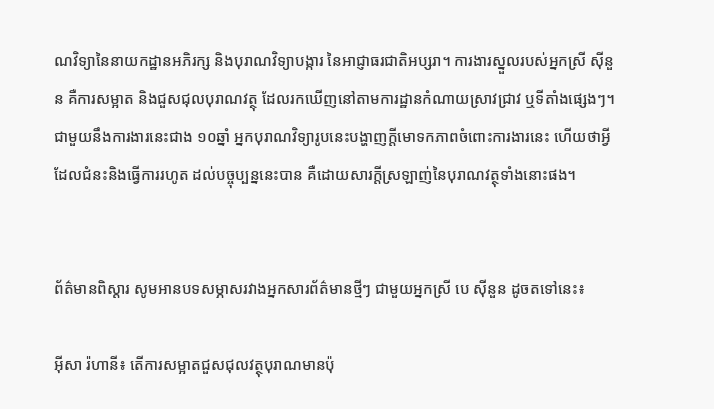ណវិទ្យានៃនាយកដ្ឋានអភិរក្ស និងបុរាណវិទ្យាបង្ការ នៃអាជ្ញាធរជាតិអប្សរា។ ការងារស្នួលរបស់អ្នកស្រី ស៊ីនួន គឺការសម្អាត និងជួសជុលបុរាណវត្ថុ ដែលរកឃើញនៅតាមការដ្ឋានកំណាយស្រាវជ្រាវ ឬទីតាំងផ្សេងៗ។ ជាមួយនឹងការងារនេះជាង ១០ឆ្នាំ អ្នកបុរាណវិទ្យារូបនេះបង្ហាញក្ដីមោទកភាពចំពោះការងារនេះ ហើយថាអ្វីដែលជំនះនិងធ្វើការរហូត ដល់បច្ចុប្បន្ននេះបាន គឺដោយសារក្ដីស្រឡាញ់នៃបុរាណវត្ថុទាំងនោះផង។


ព័ត៌មានពិស្ដារ សូមអានបទសម្ភាសរវាងអ្នកសារព័ត៌មានថ្មីៗ ជាមួយអ្នកស្រី បេ ស៊ីនួន ដូចតទៅនេះ៖

អ៊ីសា រ៉ហានី៖ តើការសម្អាតជួសជុលវត្ថុបុរាណមានប៉ុ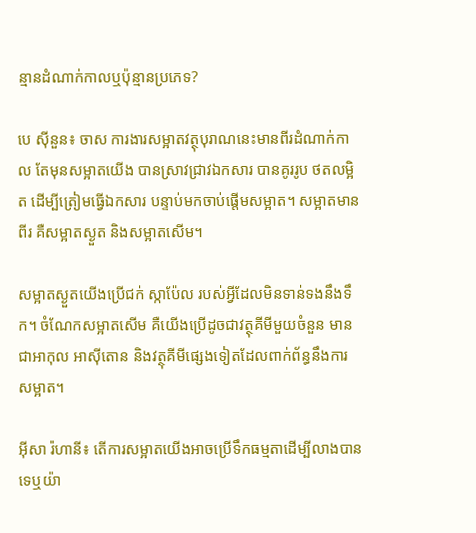ន្មានដំណាក់កាលឬប៉ុន្មានប្រភេទ?

បេ ស៊ីនួន៖ ចាស ការងារសម្អាតវត្ថុបុរាណនេះមានពីរដំណាក់កាល តែមុនសម្អាតយើង បានស្រាវជ្រាវឯកសារ បានគូររូប ថតលម្អិត ដើម្បីត្រៀមធ្វើឯកសារ បន្ទាប់មកចាប់ផ្តើមសម្អាត។ សម្អាតមានពីរ គឺសម្អាតស្ងួត និងសម្អាតសើម។

សម្អាតស្ងួតយើងប្រើជក់ ស្កាប៉ែល របស់អ្វីដែលមិនទាន់ទងនឹងទឹក។ ចំណែកសម្អាតសើម គឺយើងប្រើដូចជាវត្ថុគីមីមួយចំនួន មានជាអាកុល អាស៊ីតោន និងវត្ថុគីមីផ្សេងទៀតដែលពាក់ព័ន្ធនឹងការ សម្អាត។

អ៊ីសា រ៉ហានី៖ តើការសម្អាតយើងអាចប្រើទឹកធម្មតាដើម្បីលាងបានទេឬយ៉ា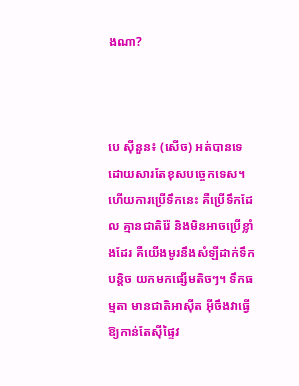ងណា?



បេ ស៊ីនួន៖ (សើច) អត់បានទេ ដោយសារតែខុសបច្ចេកទេស។ ហើយការប្រើទឹកនេះ គឺប្រើទឹកដែល គ្មានជាតិរ៉ែ និងមិនអាចប្រើខ្លាំងដែរ គឺយើងមូរនឹងសំឡីដាក់ទឹកបន្ដិច យកមកផ្សើមតិចៗ។ ទឹកធម្មតា មានជាតិអាស៊ីត អ៊ីចឹងវាធ្វើឱ្យកាន់តែស៊ីផ្ទៃវ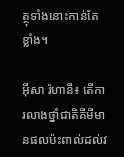ត្ថុទាំងនោះកាន់តែខ្លាំង។

អ៊ីសា រ៉ហានី៖ តើការលាងថ្នាំជាតិគីមីមានផលប៉ះពាល់ដល់វ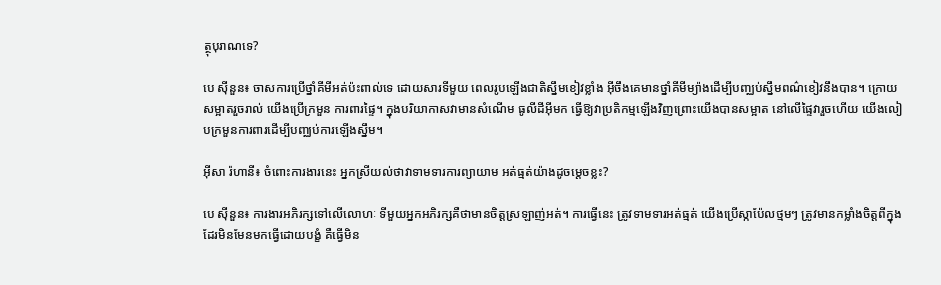ត្ថុបុរាណទេ?

បេ ស៊ីនួន៖ ចាសការប្រើថ្នាំគីមីអត់ប៉ះពាល់ទេ ដោយសារទីមួយ ពេលរូបឡើងជាតិស្នឹមខៀវខ្លាំង អ៊ីចឹងគេមានថ្នាំគីមីម្យ៉ាងដើម្បីបញ្ឈប់ស្នឹមពណ៌ខៀវនឹងបាន។ ក្រោយសម្អាតរួចរាល់ យើងប្រើក្រមួន ការពារផ្ទៃ។ ក្នុងបរិយាកាសវាមានសំណើម ធូលីដីអ៊ីមក ធ្វើឱ្យវាប្រតិកម្មឡើងវិញព្រោះយើងបានសម្អាត នៅលើផ្ទៃវារួចហើយ យើងលៀបក្រមួនការពារដើម្បីបញ្ឈប់ការឡើងស្នឹម។

អ៊ីសា រ៉ហានី៖ ចំពោះការងារនេះ អ្នកស្រីយល់ថាវាទាមទារការព្យាយាម អត់ធ្មត់យ៉ាងដូចម្ដេចខ្លះ?

បេ ស៊ីនួន៖ ការងារអភិរក្សទៅលើលោហៈ ទីមួយអ្នកអភិរក្សគឺថាមានចិត្តស្រឡាញ់អត់។ ការធ្វើនេះ ត្រូវទាមទារអត់ធ្មត់ យើងប្រើស្កាប៉ែលថ្មមៗ ត្រូវមានកម្លាំងចិត្តពីក្នុងដែរមិនមែនមកធ្វើដោយបង្ខំ គឺធ្វើមិន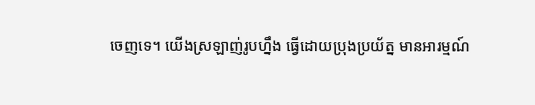ចេញទេ។ យើងស្រឡាញ់រូបហ្នឹង ធ្វើដោយប្រុងប្រយ័ត្ន មានអារម្មណ៍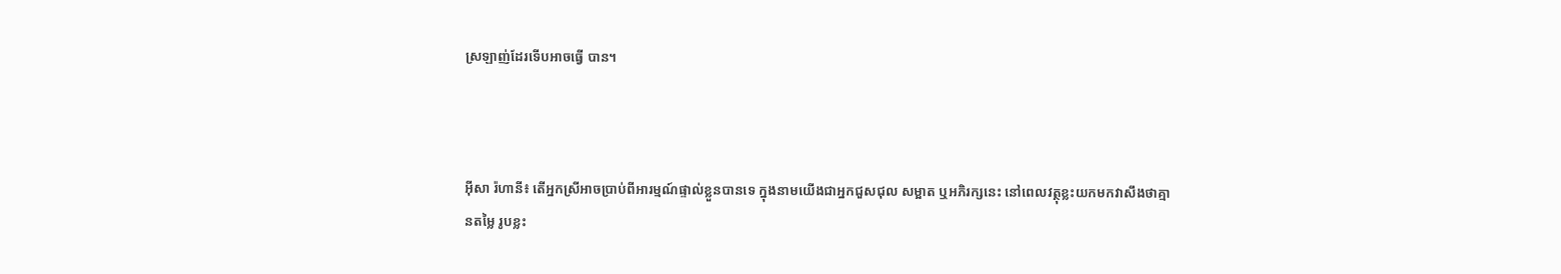ស្រឡាញ់ដែរទើបអាចធ្វើ បាន។



អ៊ីសា រ៉ហានី៖ តើអ្នកស្រីអាចប្រាប់ពីអារម្មណ៍ផ្ទាល់ខ្លួនបានទេ ក្នុងនាមយើងជាអ្នកជួសជុល សម្អាត ឬអភិរក្សនេះ នៅពេលវត្ថុខ្លះយកមកវាសឹងថាគ្មានតម្លៃ រូបខ្លះ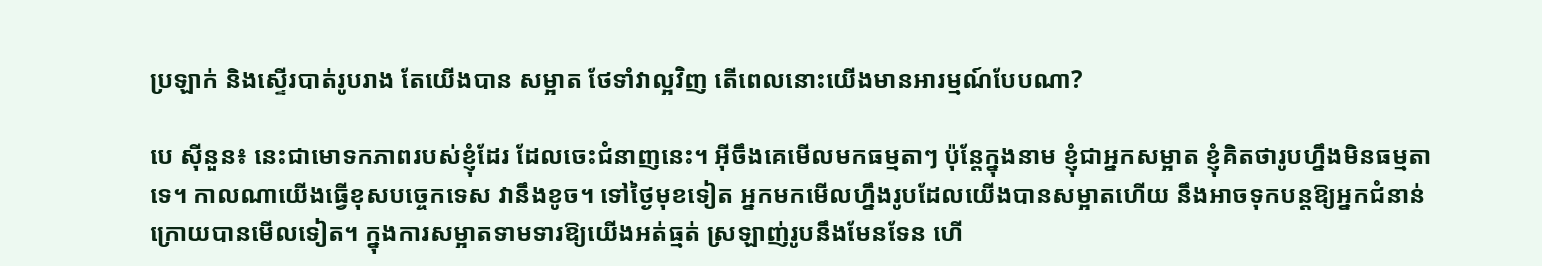ប្រឡាក់ និងស្ទើរបាត់រូបរាង តែយើងបាន សម្អាត ថែទាំវាល្អវិញ តើពេលនោះយើងមានអារម្មណ៍បែបណា?

បេ ស៊ីនួន៖ នេះជាមោទកភាពរបស់ខ្ញុំដែរ ដែលចេះជំនាញនេះ។ អ៊ីចឹងគេមើលមកធម្មតាៗ ប៉ុន្តែក្នុងនាម ខ្ញុំជាអ្នកសម្អាត ខ្ញុំគិតថារូបហ្នឹងមិនធម្មតាទេ។ កាលណាយើងធ្វើខុសបច្ចេកទេស វានឹងខូច។ ទៅថ្ងៃមុខទៀត អ្នកមកមើលហ្នឹងរូបដែលយើងបានសម្អាតហើយ នឹងអាចទុកបន្តឱ្យអ្នកជំនាន់ក្រោយបានមើលទៀត។ ក្នុងការសម្អាតទាមទារឱ្យយើងអត់ធ្មត់ ស្រឡាញ់រូបនឹងមែនទែន ហើ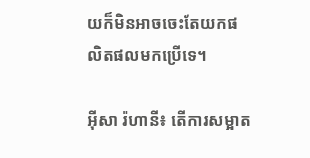យក៏មិនអាចចេះតែយកផលិតផលមកប្រើទេ។

អ៊ីសា រ៉ហានី៖ តើការសម្អាត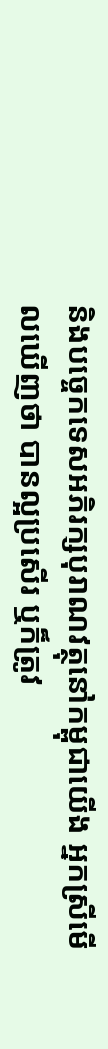និងបច្ចេកទេសអភិរក្សបុរាណវត្ថុនៅកម្ពុជាយើង អ្នកស្រីមើលឃើញថា បានល្អប្រសើរ ឬក៏ត្រូវ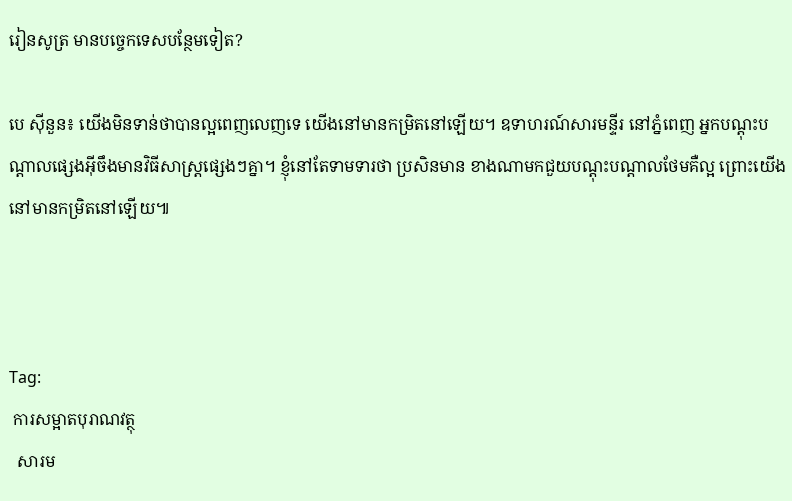រៀនសូត្រ មានបច្ចេកទេសបន្ថែមទៀត?

បេ ស៊ីនួន៖ យើងមិនទាន់ថាបានល្អពេញលេញទេ យើងនៅមានកម្រិតនៅឡើយ។ ឧទាហរណ៍សារមន្ទីរ នៅភ្នំពេញ អ្នកបណ្ដុះបណ្ដាលផ្សេងអ៊ីចឹងមានវិធីសាស្រ្ដផ្សេងៗគ្នា។ ខ្ញុំនៅតែទាមទារថា ប្រសិនមាន ខាងណាមកជួយបណ្ដុះបណ្ដាលថែមគឺល្អ ព្រោះយើងនៅមានកម្រិតនៅឡើយ៕



Tag:
 ការសម្អាតបុរាណវត្ថុ
  សារម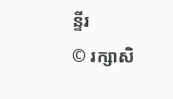ន្ទីរ
© រក្សាសិ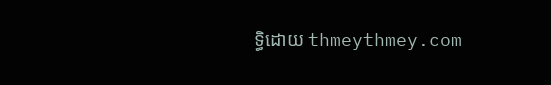ទ្ធិដោយ thmeythmey.com